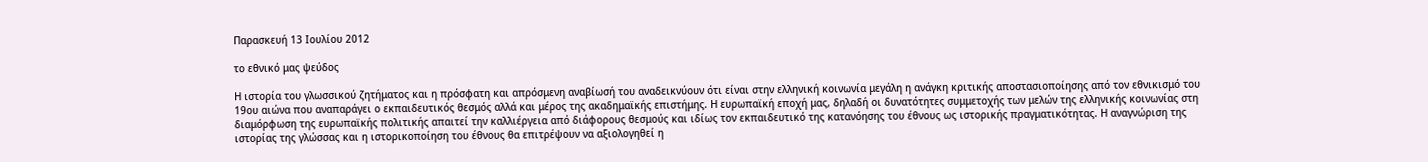Παρασκευή 13 Ιουλίου 2012

το εθνικό μας ψεύδος

Η ιστορία του γλωσσικού ζητήματος και η πρόσφατη και απρόσμενη αναβίωσή του αναδεικνύουν ότι είναι στην ελληνική κοινωνία μεγάλη η ανάγκη κριτικής αποστασιοποίησης από τον εθνικισμό του 19ου αιώνα που αναπαράγει ο εκπαιδευτικός θεσμός αλλά και μέρος της ακαδημαϊκής επιστήμης. Η ευρωπαϊκή εποχή μας, δηλαδή οι δυνατότητες συμμετοχής των μελών της ελληνικής κοινωνίας στη διαμόρφωση της ευρωπαϊκής πολιτικής απαιτεί την καλλιέργεια από διάφορους θεσμούς και ιδίως τον εκπαιδευτικό της κατανόησης του έθνους ως ιστορικής πραγματικότητας. Η αναγνώριση της ιστορίας της γλώσσας και η ιστορικοποίηση του έθνους θα επιτρέψουν να αξιολογηθεί η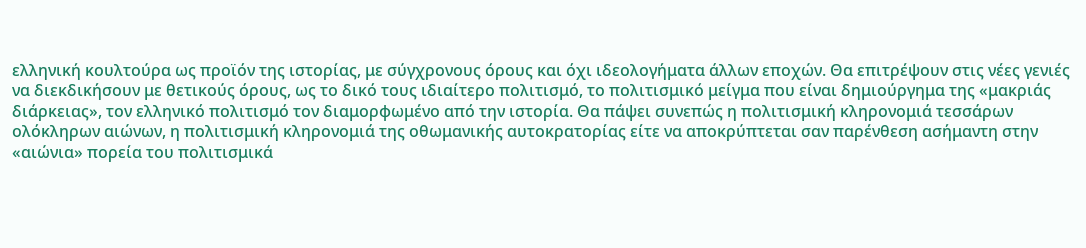ελληνική κουλτούρα ως προϊόν της ιστορίας, με σύγχρονους όρους και όχι ιδεολογήματα άλλων εποχών. Θα επιτρέψουν στις νέες γενιές να διεκδικήσουν με θετικούς όρους, ως το δικό τους ιδιαίτερο πολιτισμό, το πολιτισμικό μείγμα που είναι δημιούργημα της «μακριάς διάρκειας», τον ελληνικό πολιτισμό τον διαμορφωμένο από την ιστορία. Θα πάψει συνεπώς η πολιτισμική κληρονομιά τεσσάρων ολόκληρων αιώνων, η πολιτισμική κληρονομιά της οθωμανικής αυτοκρατορίας είτε να αποκρύπτεται σαν παρένθεση ασήμαντη στην «αιώνια» πορεία του πολιτισμικά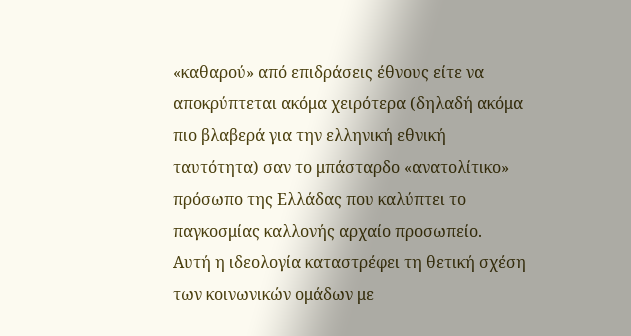«καθαρού» από επιδράσεις έθνους είτε να αποκρύπτεται ακόμα χειρότερα (δηλαδή ακόμα πιο βλαβερά για την ελληνική εθνική ταυτότητα) σαν το μπάσταρδο «ανατολίτικο» πρόσωπο της Ελλάδας που καλύπτει το παγκοσμίας καλλονής αρχαίο προσωπείο.
Αυτή η ιδεολογία καταστρέφει τη θετική σχέση των κοινωνικών ομάδων με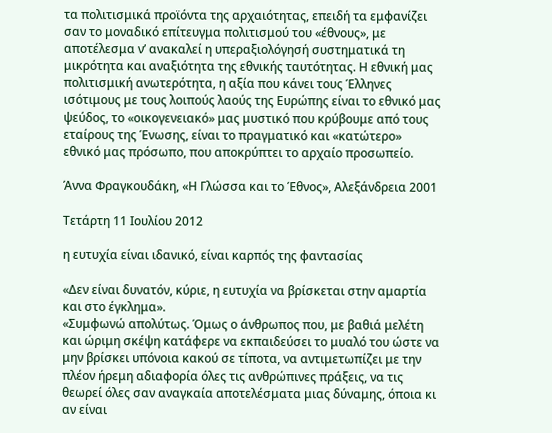τα πολιτισμικά προϊόντα της αρχαιότητας, επειδή τα εμφανίζει σαν το μοναδικό επίτευγμα πολιτισμού του «έθνους», με αποτέλεσμα ν’ ανακαλεί η υπεραξιολόγησή συστηματικά τη μικρότητα και αναξιότητα της εθνικής ταυτότητας. Η εθνική μας πολιτισμική ανωτερότητα, η αξία που κάνει τους Έλληνες ισότιμους με τους λοιπούς λαούς της Ευρώπης είναι το εθνικό μας ψεύδος, το «οικογενειακό» μας μυστικό που κρύβουμε από τους εταίρους της Ένωσης, είναι το πραγματικό και «κατώτερο» εθνικό μας πρόσωπο, που αποκρύπτει το αρχαίο προσωπείο.

Άννα Φραγκουδάκη, «Η Γλώσσα και το Έθνος», Αλεξάνδρεια 2001

Τετάρτη 11 Ιουλίου 2012

η ευτυχία είναι ιδανικό, είναι καρπός της φαντασίας

«Δεν είναι δυνατόν, κύριε, η ευτυχία να βρίσκεται στην αμαρτία και στο έγκλημα».
«Συμφωνώ απολύτως. Όμως ο άνθρωπος που, με βαθιά μελέτη και ώριμη σκέψη κατάφερε να εκπαιδεύσει το μυαλό του ώστε να μην βρίσκει υπόνοια κακού σε τίποτα, να αντιμετωπίζει με την πλέον ήρεμη αδιαφορία όλες τις ανθρώπινες πράξεις, να τις θεωρεί όλες σαν αναγκαία αποτελέσματα μιας δύναμης, όποια κι αν είναι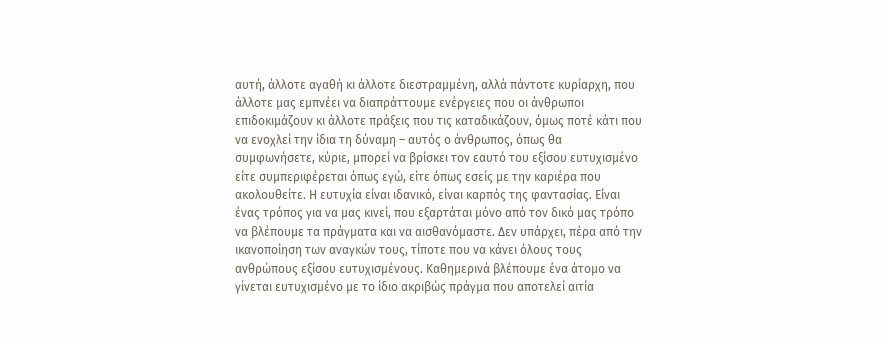αυτή, άλλοτε αγαθή κι άλλοτε διεστραμμένη, αλλά πάντοτε κυρίαρχη, που άλλοτε μας εμπνέει να διαπράττουμε ενέργειες που οι άνθρωποι επιδοκιμάζουν κι άλλοτε πράξεις που τις καταδικάζουν, όμως ποτέ κάτι που να ενοχλεί την ίδια τη δύναμη – αυτός ο άνθρωπος, όπως θα συμφωνήσετε, κύριε, μπορεί να βρίσκει τον εαυτό του εξίσου ευτυχισμένο είτε συμπεριφέρεται όπως εγώ, είτε όπως εσείς με την καριέρα που ακολουθείτε. Η ευτυχία είναι ιδανικό, είναι καρπός της φαντασίας. Είναι ένας τρόπος για να μας κινεί, που εξαρτάται μόνο από τον δικό μας τρόπο να βλέπουμε τα πράγματα και να αισθανόμαστε. Δεν υπάρχει, πέρα από την ικανοποίηση των αναγκών τους, τίποτε που να κάνει όλους τους ανθρώπους εξίσου ευτυχισμένους. Καθημερινά βλέπουμε ένα άτομο να γίνεται ευτυχισμένο με το ίδιο ακριβώς πράγμα που αποτελεί αιτία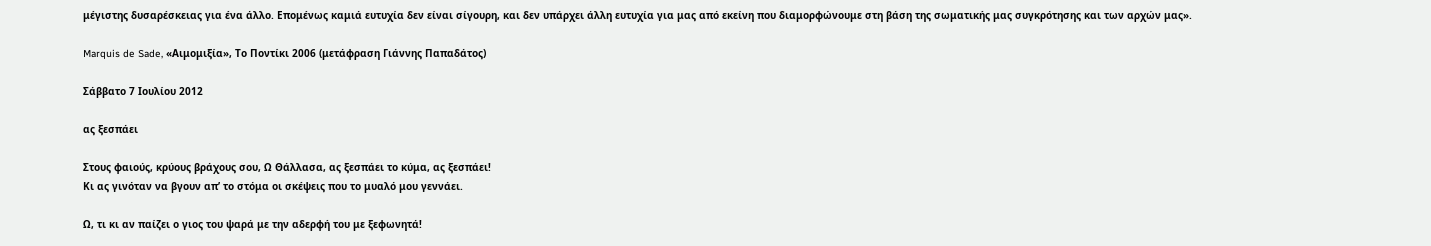μέγιστης δυσαρέσκειας για ένα άλλο. Επομένως καμιά ευτυχία δεν είναι σίγουρη, και δεν υπάρχει άλλη ευτυχία για μας από εκείνη που διαμορφώνουμε στη βάση της σωματικής μας συγκρότησης και των αρχών μας».

Marquis de Sade, «Αιμομιξία», Το Ποντίκι 2006 (μετάφραση Γιάννης Παπαδάτος)

Σάββατο 7 Ιουλίου 2012

ας ξεσπάει

Στους φαιούς, κρύους βράχους σου, Ω Θάλλασα, ας ξεσπάει το κύμα, ας ξεσπάει!
Κι ας γινόταν να βγουν απ’ το στόμα οι σκέψεις που το μυαλό μου γεννάει.

Ω, τι κι αν παίζει ο γιος του ψαρά με την αδερφή του με ξεφωνητά!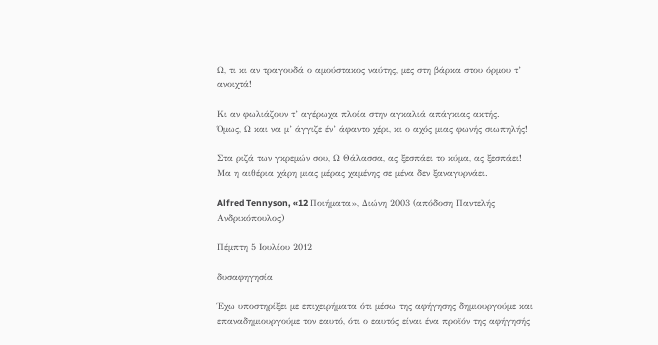Ω, τι κι αν τραγουδά ο αμούστακος ναύτης, μες στη βάρκα στου όρμου τ’ ανοιχτά!

Κι αν φωλιάζουν τ’ αγέρωχα πλοία στην αγκαλιά απάγκιας ακτής.
Όμως, Ω και να μ’ άγγιζε έν’ άφαντο χέρι, κι ο αχός μιας φωνής σιωπηλής!

Στα ριζά των γκρεμών σου, Ω Θάλασσα, ας ξεσπάει το κύμα, ας ξεσπάει!
Μα η αιθέρια χάρη μιας μέρας χαμένης σε μένα δεν ξαναγυρνάει.

Alfred Tennyson, «12 Ποιήματα», Διώνη 2003 (απόδοση Παντελής Ανδρικόπουλος)

Πέμπτη 5 Ιουλίου 2012

δυσαφηγησία

Έχω υποστηρίξει με επιχειρήματα ότι μέσω της αφήγησης δημιουργούμε και επαναδημιουργούμε τον εαυτό, ότι ο εαυτός είναι ένα προϊόν της αφήγησής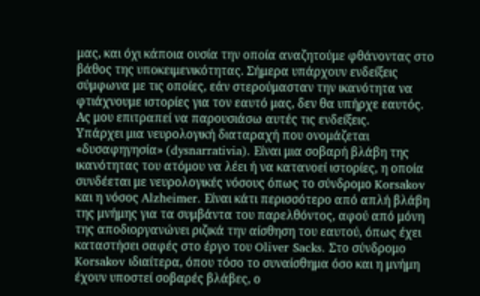μας, και όχι κάποια ουσία την οποία αναζητούμε φθάνοντας στο βάθος της υποκειμενικότητας. Σήμερα υπάρχουν ενδείξεις σύμφωνα με τις οποίες, εάν στερούμασταν την ικανότητα να φτιάχνουμε ιστορίες για τον εαυτό μας, δεν θα υπήρχε εαυτός. Ας μου επιτραπεί να παρουσιάσω αυτές τις ενδείξεις.
Υπάρχει μια νευρολογική διαταραχή που ονομάζεται «δυσαφηγησία» (dysnarrativia). Είναι μια σοβαρή βλάβη της ικανότητας του ατόμου να λέει ή να κατανοεί ιστορίες, η οποία συνδέεται με νευρολογικές νόσους όπως το σύνδρομο Korsakov και η νόσος Alzheimer. Είναι κάτι περισσότερο από απλή βλάβη της μνήμης για τα συμβάντα του παρελθόντος, αφού από μόνη της αποδιοργανώνει ριζικά την αίσθηση του εαυτού, όπως έχει καταστήσει σαφές στο έργο του Oliver Sacks. Στο σύνδρομο Korsakov ιδιαίτερα, όπου τόσο το συναίσθημα όσο και η μνήμη έχουν υποστεί σοβαρές βλάβες, ο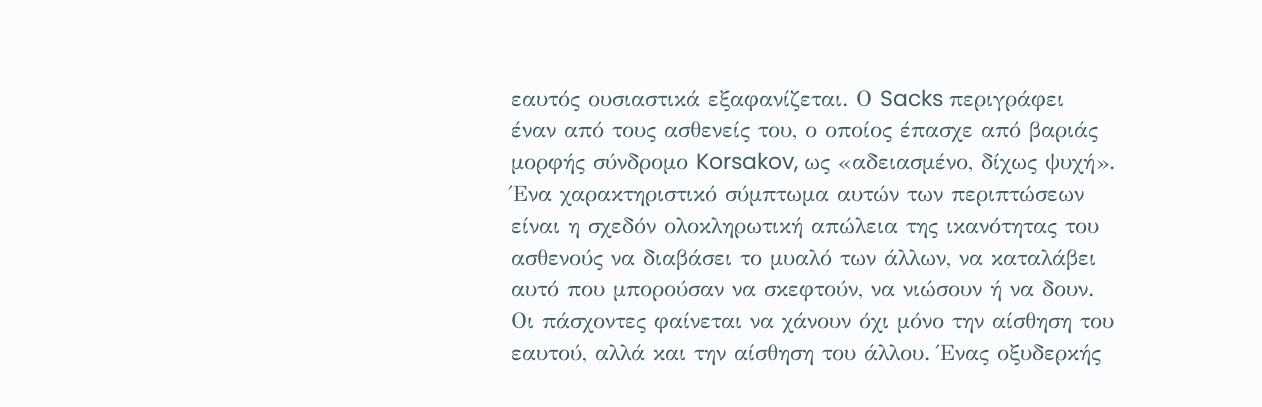εαυτός ουσιαστικά εξαφανίζεται. Ο Sacks περιγράφει έναν από τους ασθενείς του, ο οποίος έπασχε από βαριάς μορφής σύνδρομο Korsakov, ως «αδειασμένο, δίχως ψυχή».
Ένα χαρακτηριστικό σύμπτωμα αυτών των περιπτώσεων είναι η σχεδόν ολοκληρωτική απώλεια της ικανότητας του ασθενούς να διαβάσει το μυαλό των άλλων, να καταλάβει αυτό που μπορούσαν να σκεφτούν, να νιώσουν ή να δουν. Οι πάσχοντες φαίνεται να χάνουν όχι μόνο την αίσθηση του εαυτού, αλλά και την αίσθηση του άλλου. Ένας οξυδερκής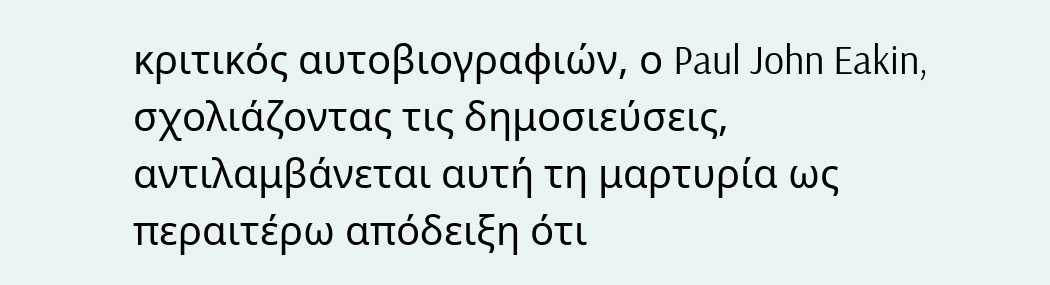κριτικός αυτοβιογραφιών, ο Paul John Eakin, σχολιάζοντας τις δημοσιεύσεις, αντιλαμβάνεται αυτή τη μαρτυρία ως περαιτέρω απόδειξη ότι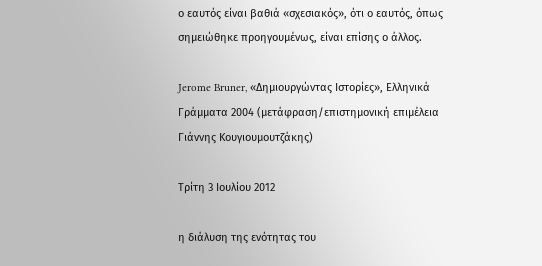ο εαυτός είναι βαθιά «σχεσιακός», ότι ο εαυτός, όπως σημειώθηκε προηγουμένως, είναι επίσης ο άλλος.

Jerome Bruner, «Δημιουργώντας Ιστορίες», Ελληνικά Γράμματα 2004 (μετάφραση/επιστημονική επιμέλεια Γιάννης Κουγιουμουτζάκης)

Τρίτη 3 Ιουλίου 2012

η διάλυση της ενότητας του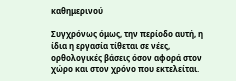καθημερινού

Συγχρόνως όμως, την περίοδο αυτή, η ίδια η εργασία τίθεται σε νέες, ορθολογικές βάσεις όσον αφορά στον χώρο και στον χρόνο που εκτελείται.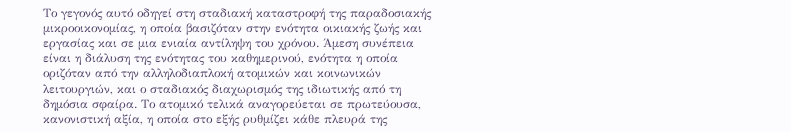Το γεγονός αυτό οδηγεί στη σταδιακή καταστροφή της παραδοσιακής μικροοικονομίας, η οποία βασιζόταν στην ενότητα οικιακής ζωής και εργασίας και σε μια ενιαία αντίληψη του χρόνου. Άμεση συνέπεια είναι η διάλυση της ενότητας του καθημερινού, ενότητα η οποία οριζόταν από την αλληλοδιαπλοκή ατομικών και κοινωνικών λειτουργιών, και ο σταδιακός διαχωρισμός της ιδιωτικής από τη δημόσια σφαίρα. Το ατομικό τελικά αναγορεύεται σε πρωτεύουσα, κανονιστική αξία, η οποία στο εξής ρυθμίζει κάθε πλευρά της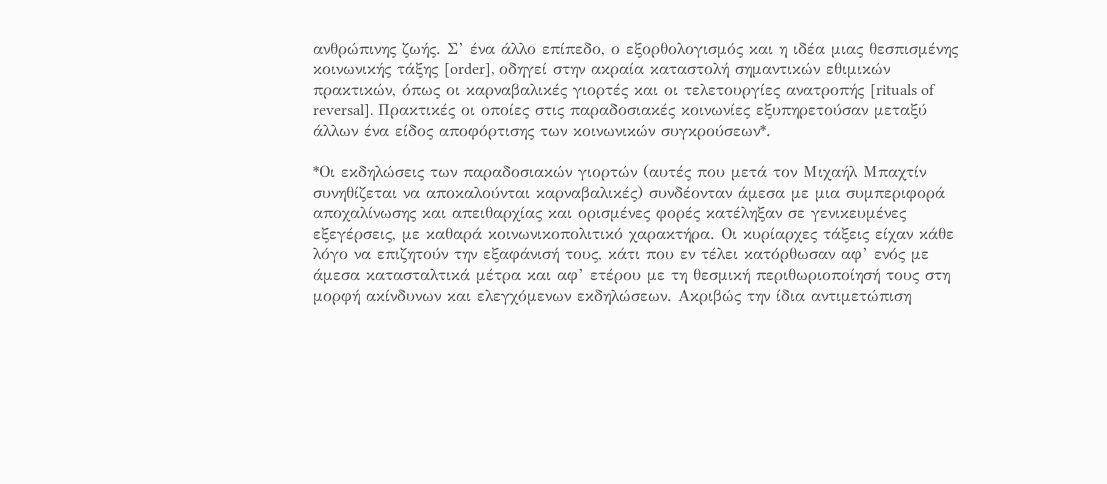ανθρώπινης ζωής. Σ’ ένα άλλο επίπεδο, ο εξορθολογισμός και η ιδέα μιας θεσπισμένης κοινωνικής τάξης [order], οδηγεί στην ακραία καταστολή σημαντικών εθιμικών πρακτικών, όπως οι καρναβαλικές γιορτές και οι τελετουργίες ανατροπής [rituals of reversal]. Πρακτικές οι οποίες στις παραδοσιακές κοινωνίες εξυπηρετούσαν μεταξύ άλλων ένα είδος αποφόρτισης των κοινωνικών συγκρούσεων*.

*Οι εκδηλώσεις των παραδοσιακών γιορτών (αυτές που μετά τον Μιχαήλ Μπαχτίν συνηθίζεται να αποκαλούνται καρναβαλικές) συνδέονταν άμεσα με μια συμπεριφορά αποχαλίνωσης και απειθαρχίας και ορισμένες φορές κατέληξαν σε γενικευμένες εξεγέρσεις, με καθαρά κοινωνικοπολιτικό χαρακτήρα. Οι κυρίαρχες τάξεις είχαν κάθε λόγο να επιζητούν την εξαφάνισή τους, κάτι που εν τέλει κατόρθωσαν αφ’ ενός με άμεσα κατασταλτικά μέτρα και αφ’ ετέρου με τη θεσμική περιθωριοποίησή τους στη μορφή ακίνδυνων και ελεγχόμενων εκδηλώσεων. Ακριβώς την ίδια αντιμετώπιση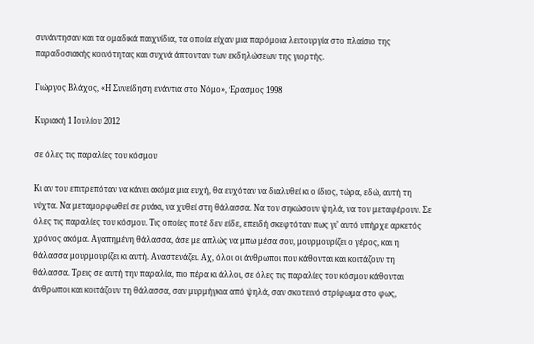συνάντησαν και τα ομαδικά παιχνίδια, τα οποία είχαν μια παρόμοια λειτουργία στο πλαίσιο της παραδοσιακής κοινότητας και συχνά άπτονταν των εκδηλώσεων της γιορτής.

Γιώργος Βλάχος, «Η Συνείδηση ενάντια στο Νόμο», Έρασμος 1998

Κυριακή 1 Ιουλίου 2012

σε όλες τις παραλίες του κόσμου

Κι αν του επιτρεπόταν να κάνει ακόμα μια ευχή, θα ευχόταν να διαλυθεί κι ο ίδιος, τώρα, εδώ, αυτή τη νύχτα. Να μεταμορφωθεί σε ρυάκι, να χυθεί στη θάλασσα. Να τον σηκώσουν ψηλά, να τον μεταφέρουν. Σε όλες τις παραλίες του κόσμου. Τις οποίες ποτέ δεν είδε, επειδή σκεφτόταν πως γι’ αυτό υπήρχε αρκετός χρόνος ακόμα. Αγαπημένη θάλασσα, άσε με απλώς να μπω μέσα σου, μουρμουρίζει ο γέρος, και η θάλασσα μουρμουρίζει κι αυτή. Αναστενάζει. Αχ, όλοι οι άνθρωποι που κάθονται και κοιτάζουν τη θάλασσα. Τρεις σε αυτή την παραλία, πιο πέρα κι άλλοι, σε όλες τις παραλίες του κόσμου κάθονται άνθρωποι και κοιτάζουν τη θάλασσα, σαν μυρμήγκια από ψηλά, σαν σκοτεινό στρίφωμα στο φως,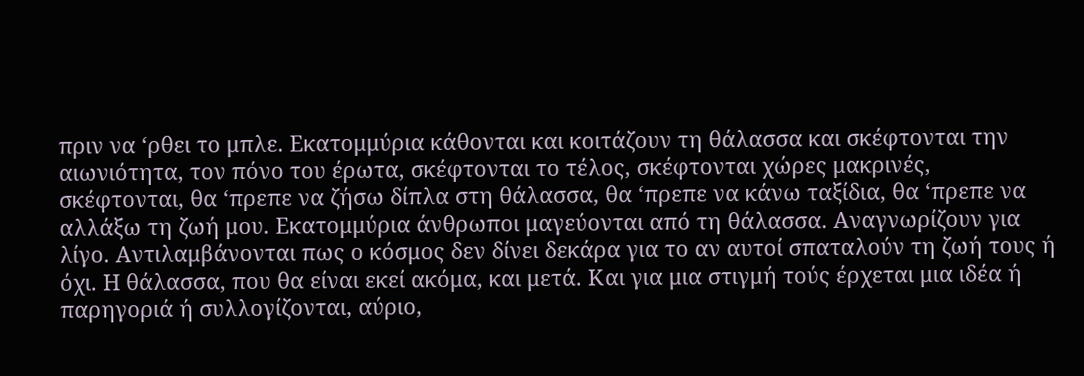πριν να ‘ρθει το μπλε. Εκατομμύρια κάθονται και κοιτάζουν τη θάλασσα και σκέφτονται την αιωνιότητα, τον πόνο του έρωτα, σκέφτονται το τέλος, σκέφτονται χώρες μακρινές, σκέφτονται, θα ‘πρεπε να ζήσω δίπλα στη θάλασσα, θα ‘πρεπε να κάνω ταξίδια, θα ‘πρεπε να αλλάξω τη ζωή μου. Εκατομμύρια άνθρωποι μαγεύονται από τη θάλασσα. Αναγνωρίζουν για λίγο. Αντιλαμβάνονται πως ο κόσμος δεν δίνει δεκάρα για το αν αυτοί σπαταλούν τη ζωή τους ή όχι. Η θάλασσα, που θα είναι εκεί ακόμα, και μετά. Και για μια στιγμή τούς έρχεται μια ιδέα ή παρηγοριά ή συλλογίζονται, αύριο,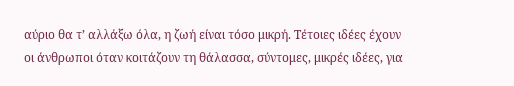αύριο θα τ’ αλλάξω όλα, η ζωή είναι τόσο μικρή. Τέτοιες ιδέες έχουν οι άνθρωποι όταν κοιτάζουν τη θάλασσα, σύντομες, μικρές ιδέες, για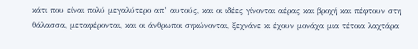κάτι που είναι πολύ μεγαλύτερο απ’ αυτούς, και οι ιδέες γίνονται αέρας και βροχή και πέφτουν στη θάλασσα, μεταφέρονται, και οι άνθρωποι σηκώνονται, ξεχνάνε κι έχουν μονάχα μια τέτοια λαχτάρα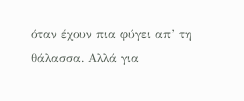όταν έχουν πια φύγει απ’ τη θάλασσα. Αλλά για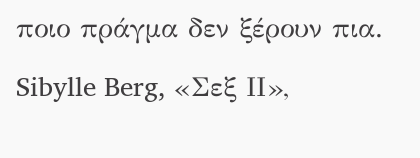ποιο πράγμα δεν ξέρουν πια.

Sibylle Berg, «Σεξ ΙΙ»,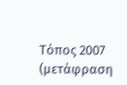Τόπος 2007 (μετάφραση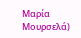Μαρία Μουρσελά)